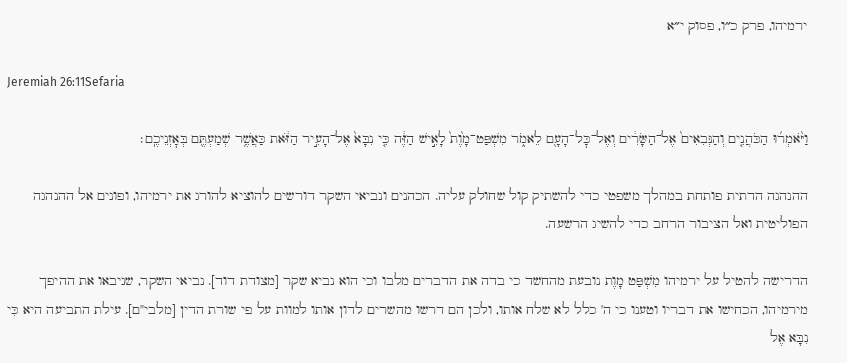ירמיהו, פרק כ״ו, פסוק י״א

Jeremiah 26:11Sefaria

וַיֹּ֨אמְר֜וּ הַכֹּהֲנִ֤ים וְהַנְּבִאִים֙ אֶל־הַשָּׂרִ֔ים וְאֶל־כׇּל־הָעָ֖ם לֵאמֹ֑ר מִשְׁפַּט־מָ֙וֶת֙ לָאִ֣ישׁ הַזֶּ֔ה כִּ֤י נִבָּא֙ אֶל־הָעִ֣יר הַזֹּ֔את כַּאֲשֶׁ֥ר שְׁמַעְתֶּ֖ם בְּאׇזְנֵיכֶֽם׃

ההנהגה הדתית פותחת במהלך משפטי כדי להשתיק קול שחולק עליה. הכהנים ונביאי השקר דורשים להוציא להורג את ירמיהו, ופונים אל ההנהגה הפוליטית ואל הציבור הרחב כדי להשיג הרשעה.

הדרישה להטיל על ירמיהו מִשְׁפַּט מָוֶת נובעת מהחשד כי בדה את הדברים מלבו וכי הוא נביא שקר [מצודת דוד]. נביאי השקר, שניבאו את ההיפך מירמיהו, הכחישו את דבריו וטענו כי ה' כלל לא שלח אותו, ולכן הם דרשו מהשרים לדון אותו למוות על פי שורת הדין [מלבי"ם]. עילת התביעה היא כִּי נִבָּא אֶל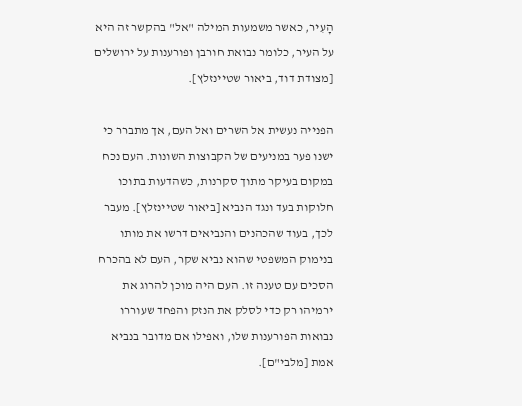הָעִיר, כאשר משמעות המילה "אל" בהקשר זה היא על העיר, כלומר נבואת חורבן ופורענות על ירושלים [מצודת דוד, ביאור שטיינזלץ].

הפנייה נעשית אל השרים ואל העם, אך מתברר כי ישנו פער במניעים של הקבוצות השונות. העם נכח במקום בעיקר מתוך סקרנות, כשהדעות בתוכו חלוקות בעד ונגד הנביא [ביאור שטיינזלץ]. מעבר לכך, בעוד שהכהנים והנביאים דרשו את מותו בנימוק המשפטי שהוא נביא שקר, העם לא בהכרח הסכים עם טענה זו. העם היה מוכן להרוג את ירמיהו רק כדי לסלק את הנזק והפחד שעוררו נבואות הפורענות שלו, ואפילו אם מדובר בנביא אמת [מלבי"ם].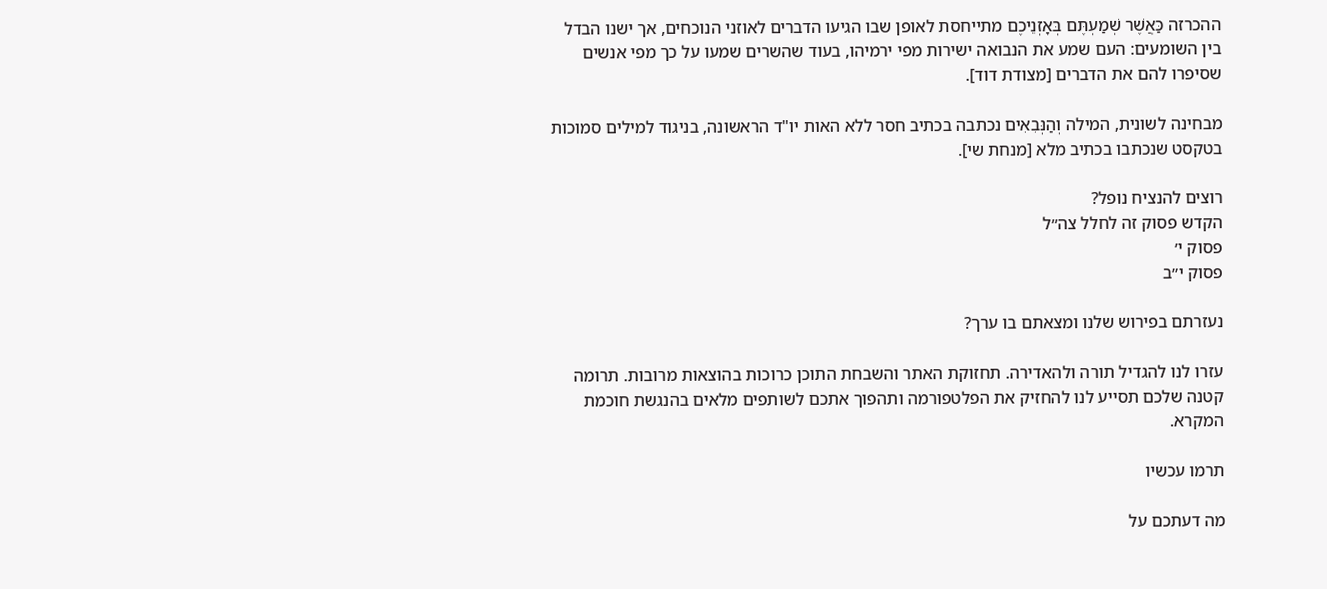ההכרזה כַּאֲשֶׁר שְׁמַעְתֶּם בְּאָזְנֵיכֶם מתייחסת לאופן שבו הגיעו הדברים לאוזני הנוכחים, אך ישנו הבדל בין השומעים: העם שמע את הנבואה ישירות מפי ירמיהו, בעוד שהשרים שמעו על כך מפי אנשים שסיפרו להם את הדברים [מצודת דוד].

מבחינה לשונית, המילה וְהַנְּבִאִים נכתבה בכתיב חסר ללא האות יו"ד הראשונה, בניגוד למילים סמוכות בטקסט שנכתבו בכתיב מלא [מנחת שי].

רוצים להנציח נופל?
הקדש פסוק זה לחלל צה״ל
פסוק י׳
פסוק י״ב

נעזרתם בפירוש שלנו ומצאתם בו ערך?

עזרו לנו להגדיל תורה ולהאדירה. תחזוקת האתר והשבחת התוכן כרוכות בהוצאות מרובות. תרומה קטנה שלכם תסייע לנו להחזיק את הפלטפורמה ותהפוך אתכם לשותפים מלאים בהנגשת חוכמת המקרא.

תרמו עכשיו

מה דעתכם על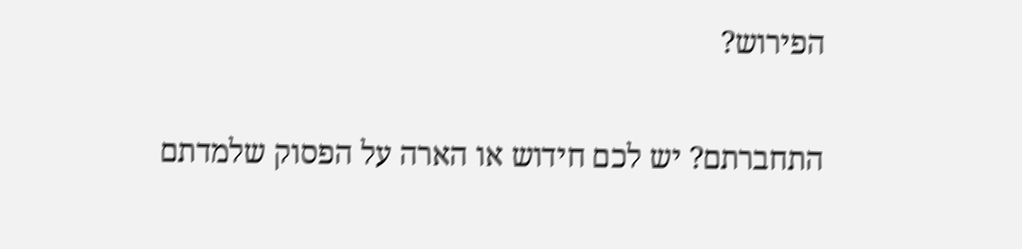הפירוש?

התחברתם? יש לכם חידוש או הארה על הפסוק שלמדתם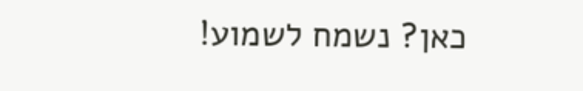כאן? נשמח לשמוע!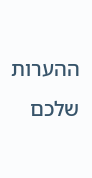ההערות שלכם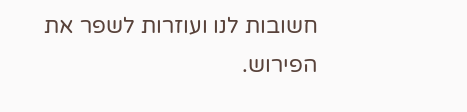חשובות לנו ועוזרות לשפר את הפירוש.